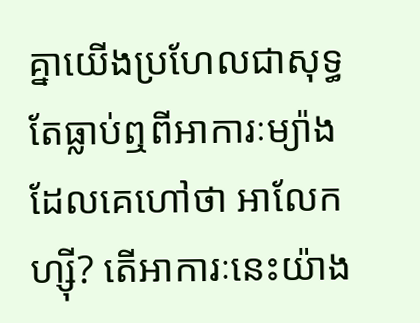គ្នាយើងប្រហែលជាសុទ្ធតែធ្លាប់ឮពីអាការៈម្យ៉ាងដែលគេហៅថា អាលែកហ្ស៊ី? តើអាការៈនេះយ៉ាង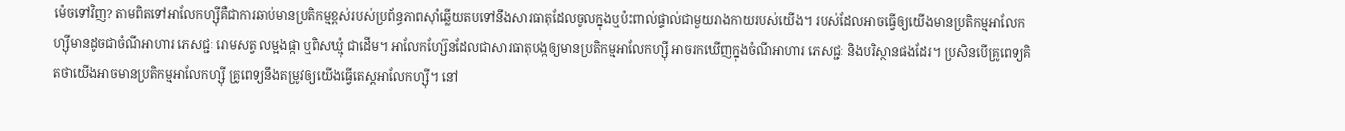ម៉េចទៅវិញ? តាមពិតទៅអាលែកហ្ស៊ីគឺជាការឆាប់មានប្រតិកម្មខ្ពស់របស់ប្រព័ន្ធភាពស៊ាំឆ្លើយតបទៅនឹងសារធាតុដែលចូលក្នុងឬប៉ះពាល់ផ្ទាល់ជាមួយរាងកាយរបស់យើង។ របស់ដែលអាចធ្វើឲ្យយើងមានប្រតិកម្មអាលែកហ្ស៊ីមានដូចជាចំណីអាហារ ភេសជ្ជៈ រោមសត្វ លម្អងផ្កា ឬពិសឃ្មុំ ជាដើម។ អាលែកហ្ស៊ែនដែលជាសារធាតុបង្កឲ្យមានប្រតិកម្មអាលែកហ្ស៊ី អាចរកឃើញក្នុងចំណីអាហារ ភេសជ្ជៈ និងបរិស្ថានផងដែរ។ ប្រសិនបើគ្រូពេទ្យគិតថាយើងអាចមានប្រតិកម្មអាលែកហ្ស៊ី គ្រូពេទ្យនឹងតម្រូវឲ្យយើងធ្វើតេស្តអាលែកហ្ស៊ី។ នៅ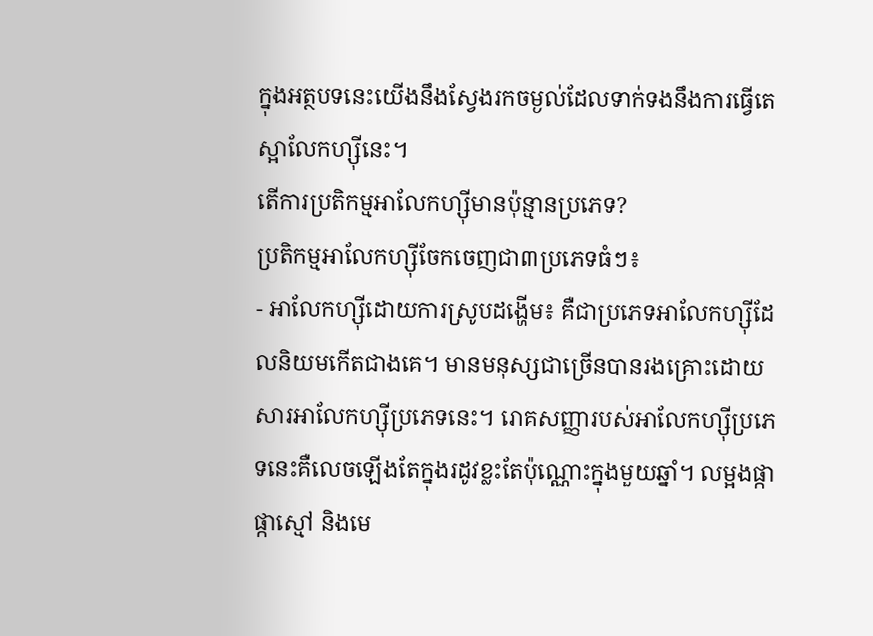ក្នុងអត្ថបទនេះយើងនឹងស្វែងរកចម្ងល់ដែលទាក់ទងនឹងការធ្វើតេស្អាលែកហ្ស៊ីនេះ។
តើការប្រតិកម្មអាលែកហ្ស៊ីមានប៉ុន្មានប្រភេទ?
ប្រតិកម្មអាលែកហ្ស៊ីចែកចេញជា៣ប្រភេទធំៗ៖
- អាលែកហ្ស៊ីដោយការស្រូបដង្ហើម៖ គឺជាប្រភេទអាលែកហ្ស៊ីដែលនិយមកើតជាងគេ។ មានមនុស្សជាច្រើនបានរងគ្រោះដោយសារអាលែកហ្ស៊ីប្រភេទនេះ។ រោគសញ្ញារបស់អាលែកហ្ស៊ីប្រភេទនេះគឺលេចឡើងតែក្នុងរដូវខ្លះតែប៉ុណ្ណោះក្នុងមួយឆ្នាំ។ លម្អងផ្កា ផ្កាស្មៅ និងមេ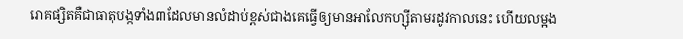រោគផ្សិតគឺជាធាតុបង្កទាំង៣ដែលមានលំដាប់ខ្ពស់ជាងគេធ្វើឲ្យមានអាលែកហ្ស៊ីតាមរដូវកាលនេះ ហើយលម្អង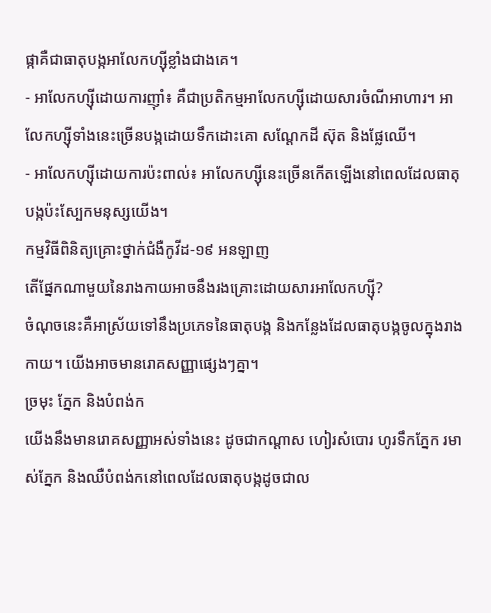ផ្កាគឺជាធាតុបង្កអាលែកហ្ស៊ីខ្លាំងជាងគេ។
- អាលែកហ្ស៊ីដោយការញ៉ាំ៖ គឺជាប្រតិកម្មអាលែកហ្ស៊ីដោយសារចំណីអាហារ។ អាលែកហ្ស៊ីទាំងនេះច្រើនបង្កដោយទឹកដោះគោ សណ្ដែកដី ស៊ុត និងផ្លែឈើ។
- អាលែកហ្ស៊ីដោយការប៉ះពាល់៖ អាលែកហ្ស៊ីនេះច្រើនកើតឡើងនៅពេលដែលធាតុបង្កប៉ះស្បែកមនុស្សយើង។
កម្មវិធីពិនិត្យគ្រោះថ្នាក់ជំងឺកូវីដ-១៩ អនឡាញ
តើផ្នែកណាមួយនៃរាងកាយអាចនឹងរងគ្រោះដោយសារអាលែកហ្ស៊ី?
ចំណុចនេះគឺអាស្រ័យទៅនឹងប្រភេទនៃធាតុបង្ក និងកន្លែងដែលធាតុបង្កចូលក្នុងរាងកាយ។ យើងអាចមានរោគសញ្ញាផ្សេងៗគ្នា។
ច្រមុះ ភ្នែក និងបំពង់ក
យើងនឹងមានរោគសញ្ញាអស់ទាំងនេះ ដូចជាកណ្ដាស ហៀរសំបោរ ហូរទឹកភ្នែក រមាស់ភ្នែក និងឈឺបំពង់កនៅពេលដែលធាតុបង្កដូចជាល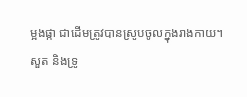ម្អងផ្កា ជាដើមត្រូវបានស្រូបចូលក្នុងរាងកាយ។
សួត និងទ្រូ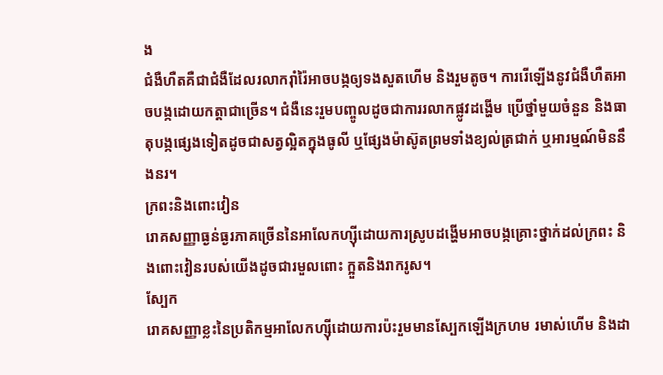ង
ជំងឺហឺតគឺជាជំងឺដែលរលាករ៉ាំរ៉ៃអាចបង្កឲ្យទងសួតហើម និងរួមតូច។ ការរើឡើងនូវជំងឺហឺតអាចបង្កដោយកត្តាជាច្រើន។ ជំងឺនេះរួមបញ្ចូលដូចជាការរលាកផ្លូវដង្ហើម ប្រើថ្នាំមួយចំនួន និងធាតុបង្កផ្សេងទៀតដូចជាសត្វល្អិតក្នុងធូលី ឬផ្សែងម៉ាស៊ូតព្រមទាំងខ្យល់ត្រជាក់ ឬអារម្មណ៍មិននឹងនរ។
ក្រពះនិងពោះវៀន
រោគសញ្ញាធ្ងន់ធ្ងរភាគច្រើននៃអាលែកហ្ស៊ីដោយការស្រូបដង្ហើមអាចបង្កគ្រោះថ្នាក់ដល់ក្រពះ និងពោះវៀនរបស់យើងដូចជារមួលពោះ ក្អួតនិងរាករូស។
ស្បែក
រោគសញ្ញាខ្លះនៃប្រតិកម្មអាលែកហ្ស៊ីដោយការប៉ះរួមមានស្បែកឡើងក្រហម រមាស់ហើម និងដា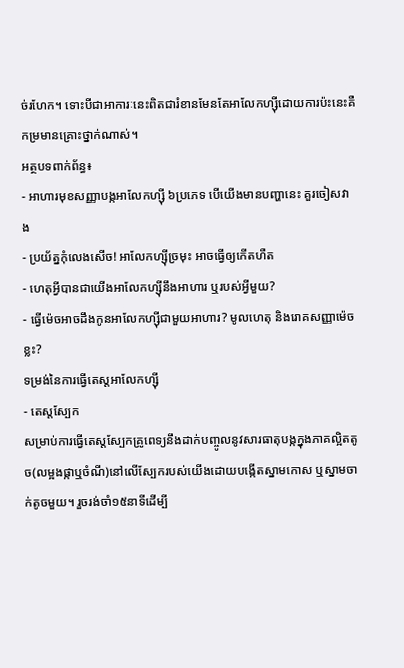ច់រហែក។ ទោះបីជាអាការៈនេះពិតជារំខានមែនតែអាលែកហ្ស៊ីដោយការប៉ះនេះគឺកម្រមានគ្រោះថ្នាក់ណាស់។
អត្ថបទពាក់ព័ន្ធ៖
- អាហារមុខសញ្ញាបង្កអាលែកហ្ស៊ី ៦ប្រភេទ បើយើងមានបញ្ហានេះ គួរចៀសវាង
- ប្រយ័ត្នកុំលេងសើច! អាលែកហ្ស៊ីច្រមុះ អាចធ្វើឲ្យកើតហឺត
- ហេតុអ្វីបានជាយើងអាលែកហ្ស៊ីនឹងអាហារ ឬរបស់អ្វីមួយ?
- ធ្វើម៉េចអាចដឹងកូនអាលែកហ្ស៊ីជាមួយអាហារ? មូលហេតុ និងរោគសញ្ញាម៉េចខ្លះ?
ទម្រង់នៃការធ្វើតេស្តអាលែកហ្ស៊ី
- តេស្តស្បែក
សម្រាប់ការធ្វើតេស្តស្បែកគ្រូពេទ្យនឹងដាក់បញ្ចូលនូវសារធាតុបង្កក្នុងភាគល្អិតតូច(លម្អងផ្កាឬចំណី)នៅលើស្បែករបស់យើងដោយបង្កើតស្នាមកោស ឬស្នាមចាក់តូចមួយ។ រួចរង់ចាំ១៥នាទីដើម្បី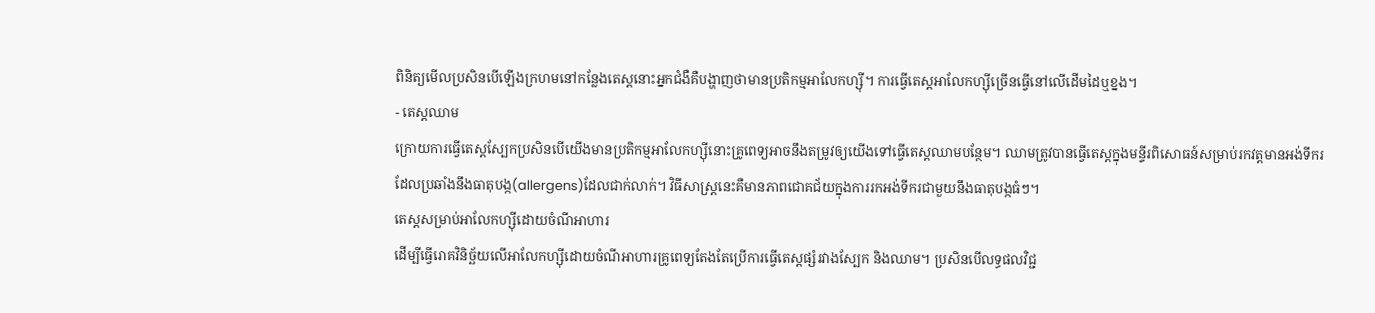ពិនិត្យមើលប្រសិនបើឡើងក្រហមនៅកន្លែងតេស្តនោះអ្នកជំងឺគឺបង្ហាញថាមានប្រតិកម្មអាលែកហ្ស៊ី។ ការធ្វើតេស្តអាលែកហ្ស៊ីច្រើនធ្វើនៅលើដើមដៃឬខ្នង។
- តេស្តឈាម
ក្រោយការធ្វើតេស្តស្បែកប្រសិនបើយើងមានប្រតិកម្មអាលែកហ្ស៊ីនោះគ្រូពេទ្យអាចនឹងតម្រូវឲ្យយើងទៅធ្វើតេស្តឈាមបន្ថែម។ ឈាមត្រូវបានធ្វើតេស្តក្នុងមន្ទីរពិសោធន៍សម្រាប់រកវត្តមានអង់ទីករដែលប្រឆាំងនឹងធាតុបង្ក(allergens)ដែលជាក់លាក់។ វិធីសាស្រ្តនេះគឺមានភាពជោគជ័យក្នុងការរកអង់ទីករជាមួយនឹងធាតុបង្កធំៗ។
តេស្តសម្រាប់អាលែកហ្ស៊ីដោយចំណីអាហារ
ដើម្បីធ្វើរោគវិនិច្ឆ័យលើអាលែកហ្ស៊ីដោយចំណីអាហារគ្រូពេទ្យតែងតែប្រើការធ្វើតេស្តផ្សំរវាងស្បែក និងឈាម។ ប្រសិនបើលទ្ធផលវិជ្ជ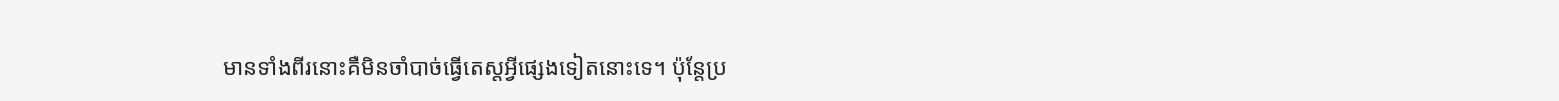មានទាំងពីរនោះគឺមិនចាំបាច់ធ្វើតេស្តអ្វីផ្សេងទៀតនោះទេ។ ប៉ុន្តែប្រ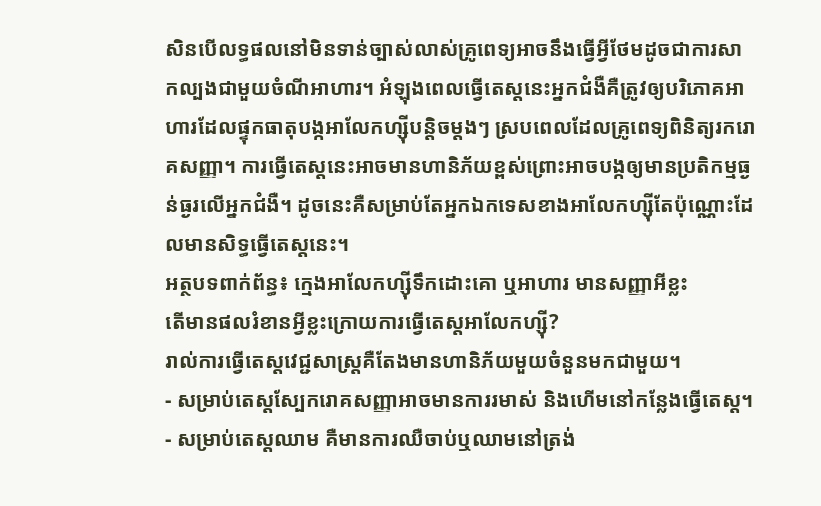សិនបើលទ្ធផលនៅមិនទាន់ច្បាស់លាស់គ្រូពេទ្យអាចនឹងធ្វើអ្វីថែមដូចជាការសាកល្បងជាមួយចំណីអាហារ។ អំឡុងពេលធ្វើតេស្តនេះអ្នកជំងឺគឺត្រូវឲ្យបរិភោគអាហារដែលផ្ទុកធាតុបង្កអាលែកហ្ស៊ីបន្តិចម្ដងៗ ស្របពេលដែលគ្រូពេទ្យពិនិត្យរករោគសញ្ញា។ ការធ្វើតេស្តនេះអាចមានហានិភ័យខ្ពស់ព្រោះអាចបង្កឲ្យមានប្រតិកម្មធ្ងន់ធ្ងរលើអ្នកជំងឺ។ ដូចនេះគឺសម្រាប់តែអ្នកឯកទេសខាងអាលែកហ្ស៊ីតែប៉ុណ្ណោះដែលមានសិទ្ធធ្វើតេស្តនេះ។
អត្ថបទពាក់ព័ន្ធ៖ ក្មេងអាលែកហ្ស៊ីទឹកដោះគោ ឬអាហារ មានសញ្ញាអីខ្លះ
តើមានផលរំខានអ្វីខ្លះក្រោយការធ្វើតេស្តអាលែកហ្ស៊ី?
រាល់ការធ្វើតេស្តវេជ្ជសាស្ត្រគឺតែងមានហានិភ័យមួយចំនួនមកជាមួយ។
- សម្រាប់តេស្តស្បែករោគសញ្ញាអាចមានការរមាស់ និងហើមនៅកន្លែងធ្វើតេស្ត។
- សម្រាប់តេស្តឈាម គឺមានការឈឺចាប់ឬឈាមនៅត្រង់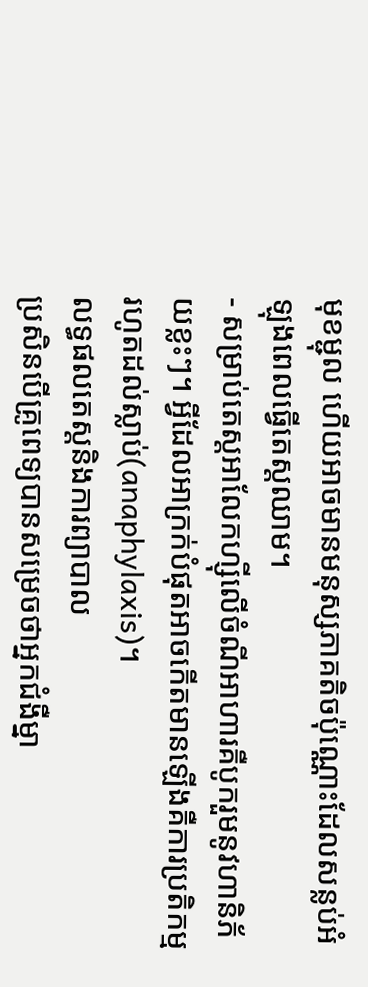មុខម្ជុល ហើយអាចមានមនុស្សភាគតិចប៉ុណ្ណោះដែលសន្លប់អំឡុងពេលធ្វើតេស្តឈាម។
- សម្រាប់តេស្តអាលែកហ្ស៊ីលើចំណីអាហារគឺបូករួមនូវហានិភ័យខ្លះៗ។ អ្វីដែលអាក្រក់បំផុតអាចកើតមានឡើងគឺការប្រតិកម្មរហូតដល់ស្លាប់(anaphylaxis)។
លទ្ធផលតេស្តនិងការព្យាបាល
ប្រសិនបើគ្រូពេទ្យបានសម្រេចថាអ្នកជំងឺម្នា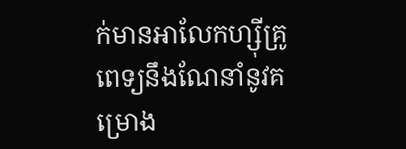ក់មានអាលែកហ្ស៊ីគ្រូពេទ្យនឹងណែនាំនូវគម្រោង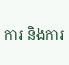ការ និងការ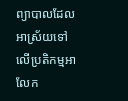ព្យាបាលដែលអាស្រ័យទៅលើប្រតិកម្មអាលែក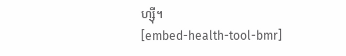ហ្ស៊ី។
[embed-health-tool-bmr]